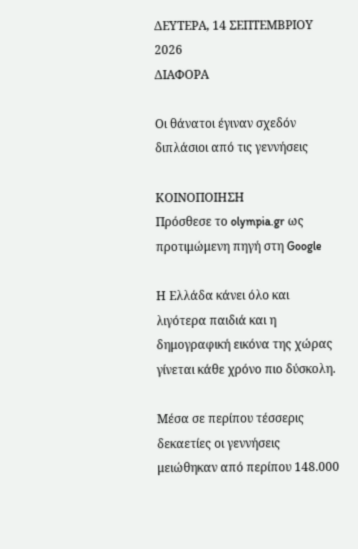ΔΕΥΤΕΡΑ, 14 ΣΕΠΤΕΜΒΡΙΟΥ 2026
ΔΙΑΦΟΡΑ

Οι θάνατοι έγιναν σχεδόν διπλάσιοι από τις γεννήσεις

ΚΟΙΝΟΠΟΙΗΣΗ
Πρόσθεσε το olympia.gr ως προτιμώμενη πηγή στη Google

Η Ελλάδα κάνει όλο και λιγότερα παιδιά και η δημογραφική εικόνα της χώρας γίνεται κάθε χρόνο πιο δύσκολη.

Μέσα σε περίπου τέσσερις δεκαετίες οι γεννήσεις μειώθηκαν από περίπου 148.000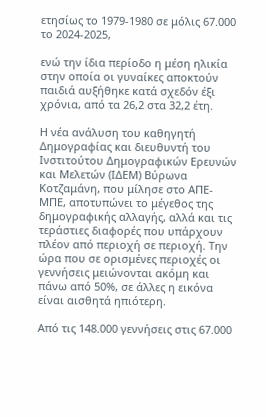ετησίως το 1979-1980 σε μόλις 67.000 το 2024-2025,

ενώ την ίδια περίοδο η μέση ηλικία στην οποία οι γυναίκες αποκτούν παιδιά αυξήθηκε κατά σχεδόν έξι χρόνια, από τα 26,2 στα 32,2 έτη.

Η νέα ανάλυση του καθηγητή Δημογραφίας και διευθυντή του Ινστιτούτου Δημογραφικών Ερευνών και Μελετών (ΙΔΕΜ) Βύρωνα Κοτζαμάνη, που μίλησε στο ΑΠΕ-ΜΠΕ, αποτυπώνει το μέγεθος της δημογραφικής αλλαγής, αλλά και τις τεράστιες διαφορές που υπάρχουν πλέον από περιοχή σε περιοχή. Την ώρα που σε ορισμένες περιοχές οι γεννήσεις μειώνονται ακόμη και πάνω από 50%, σε άλλες η εικόνα είναι αισθητά ηπιότερη.

Από τις 148.000 γεννήσεις στις 67.000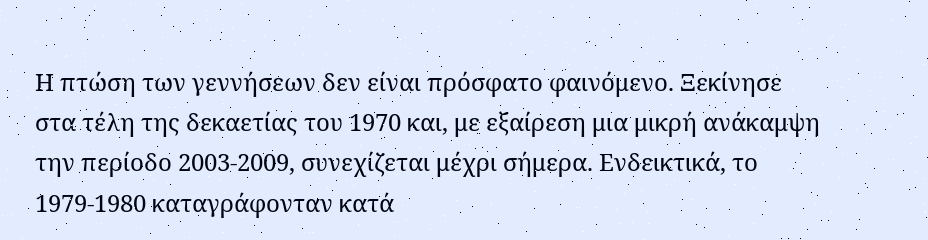Η πτώση των γεννήσεων δεν είναι πρόσφατο φαινόμενο. Ξεκίνησε στα τέλη της δεκαετίας του 1970 και, με εξαίρεση μια μικρή ανάκαμψη την περίοδο 2003-2009, συνεχίζεται μέχρι σήμερα. Ενδεικτικά, το 1979-1980 καταγράφονταν κατά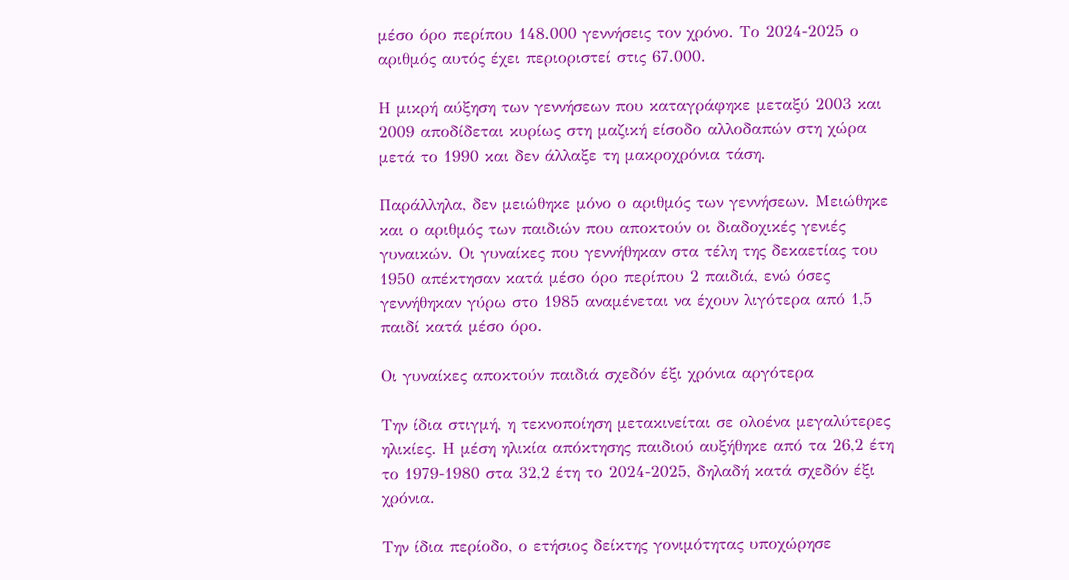μέσο όρο περίπου 148.000 γεννήσεις τον χρόνο. Το 2024-2025 ο αριθμός αυτός έχει περιοριστεί στις 67.000.

Η μικρή αύξηση των γεννήσεων που καταγράφηκε μεταξύ 2003 και 2009 αποδίδεται κυρίως στη μαζική είσοδο αλλοδαπών στη χώρα μετά το 1990 και δεν άλλαξε τη μακροχρόνια τάση.

Παράλληλα, δεν μειώθηκε μόνο ο αριθμός των γεννήσεων. Μειώθηκε και ο αριθμός των παιδιών που αποκτούν οι διαδοχικές γενιές γυναικών. Οι γυναίκες που γεννήθηκαν στα τέλη της δεκαετίας του 1950 απέκτησαν κατά μέσο όρο περίπου 2 παιδιά, ενώ όσες γεννήθηκαν γύρω στο 1985 αναμένεται να έχουν λιγότερα από 1,5 παιδί κατά μέσο όρο.

Οι γυναίκες αποκτούν παιδιά σχεδόν έξι χρόνια αργότερα

Την ίδια στιγμή, η τεκνοποίηση μετακινείται σε ολοένα μεγαλύτερες ηλικίες. Η μέση ηλικία απόκτησης παιδιού αυξήθηκε από τα 26,2 έτη το 1979-1980 στα 32,2 έτη το 2024-2025, δηλαδή κατά σχεδόν έξι χρόνια.

Την ίδια περίοδο, ο ετήσιος δείκτης γονιμότητας υποχώρησε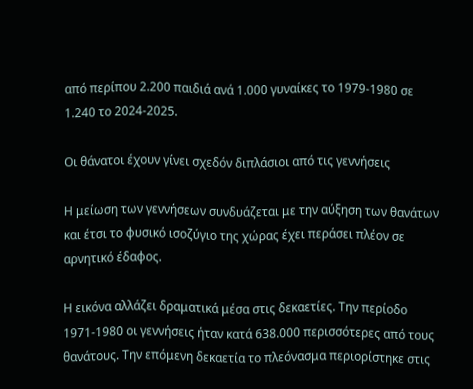από περίπου 2.200 παιδιά ανά 1.000 γυναίκες το 1979-1980 σε 1.240 το 2024-2025.

Οι θάνατοι έχουν γίνει σχεδόν διπλάσιοι από τις γεννήσεις

Η μείωση των γεννήσεων συνδυάζεται με την αύξηση των θανάτων και έτσι το φυσικό ισοζύγιο της χώρας έχει περάσει πλέον σε αρνητικό έδαφος.

Η εικόνα αλλάζει δραματικά μέσα στις δεκαετίες. Την περίοδο 1971-1980 οι γεννήσεις ήταν κατά 638.000 περισσότερες από τους θανάτους. Την επόμενη δεκαετία το πλεόνασμα περιορίστηκε στις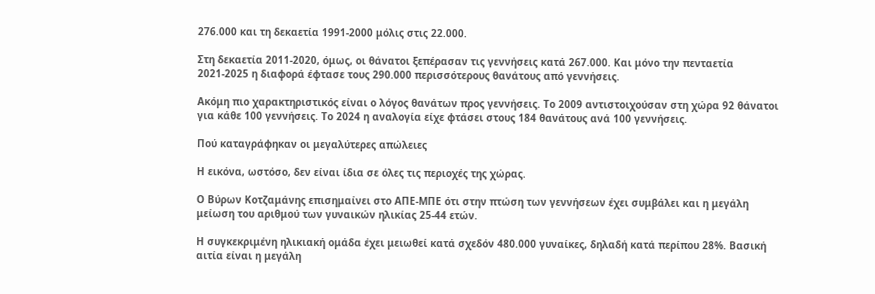276.000 και τη δεκαετία 1991-2000 μόλις στις 22.000.

Στη δεκαετία 2011-2020, όμως, οι θάνατοι ξεπέρασαν τις γεννήσεις κατά 267.000. Και μόνο την πενταετία 2021-2025 η διαφορά έφτασε τους 290.000 περισσότερους θανάτους από γεννήσεις.

Ακόμη πιο χαρακτηριστικός είναι ο λόγος θανάτων προς γεννήσεις. Το 2009 αντιστοιχούσαν στη χώρα 92 θάνατοι για κάθε 100 γεννήσεις. Το 2024 η αναλογία είχε φτάσει στους 184 θανάτους ανά 100 γεννήσεις.

Πού καταγράφηκαν οι μεγαλύτερες απώλειες

Η εικόνα, ωστόσο, δεν είναι ίδια σε όλες τις περιοχές της χώρας.

Ο Βύρων Κοτζαμάνης επισημαίνει στο ΑΠΕ-ΜΠΕ ότι στην πτώση των γεννήσεων έχει συμβάλει και η μεγάλη μείωση του αριθμού των γυναικών ηλικίας 25-44 ετών.

Η συγκεκριμένη ηλικιακή ομάδα έχει μειωθεί κατά σχεδόν 480.000 γυναίκες, δηλαδή κατά περίπου 28%. Βασική αιτία είναι η μεγάλη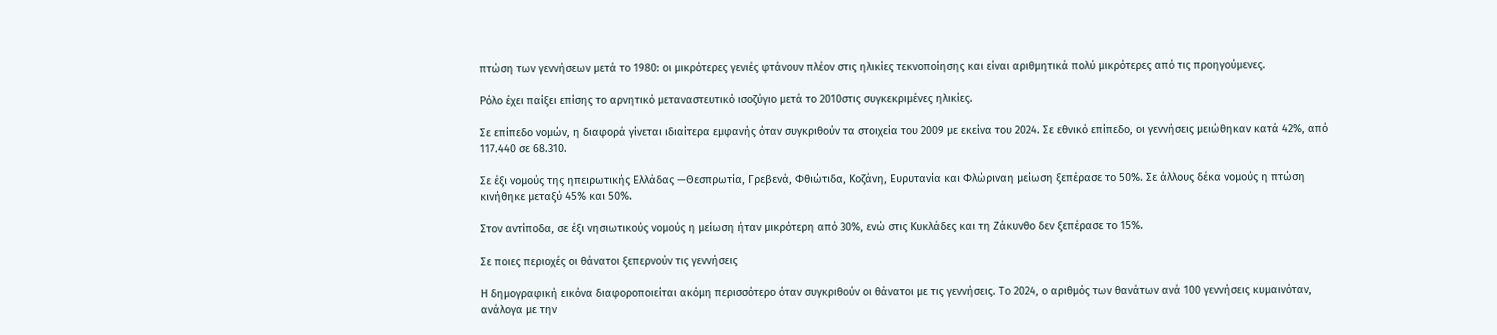πτώση των γεννήσεων μετά το 1980: οι μικρότερες γενιές φτάνουν πλέον στις ηλικίες τεκνοποίησης και είναι αριθμητικά πολύ μικρότερες από τις προηγούμενες.

Ρόλο έχει παίξει επίσης το αρνητικό μεταναστευτικό ισοζύγιο μετά το 2010στις συγκεκριμένες ηλικίες.

Σε επίπεδο νομών, η διαφορά γίνεται ιδιαίτερα εμφανής όταν συγκριθούν τα στοιχεία του 2009 με εκείνα του 2024. Σε εθνικό επίπεδο, οι γεννήσεις μειώθηκαν κατά 42%, από 117.440 σε 68.310.

Σε έξι νομούς της ηπειρωτικής Ελλάδας —Θεσπρωτία, Γρεβενά, Φθιώτιδα, Κοζάνη, Ευρυτανία και Φλώριναη μείωση ξεπέρασε το 50%. Σε άλλους δέκα νομούς η πτώση κινήθηκε μεταξύ 45% και 50%.

Στον αντίποδα, σε έξι νησιωτικούς νομούς η μείωση ήταν μικρότερη από 30%, ενώ στις Κυκλάδες και τη Ζάκυνθο δεν ξεπέρασε το 15%.

Σε ποιες περιοχές οι θάνατοι ξεπερνούν τις γεννήσεις

Η δημογραφική εικόνα διαφοροποιείται ακόμη περισσότερο όταν συγκριθούν οι θάνατοι με τις γεννήσεις. Το 2024, ο αριθμός των θανάτων ανά 100 γεννήσεις κυμαινόταν, ανάλογα με την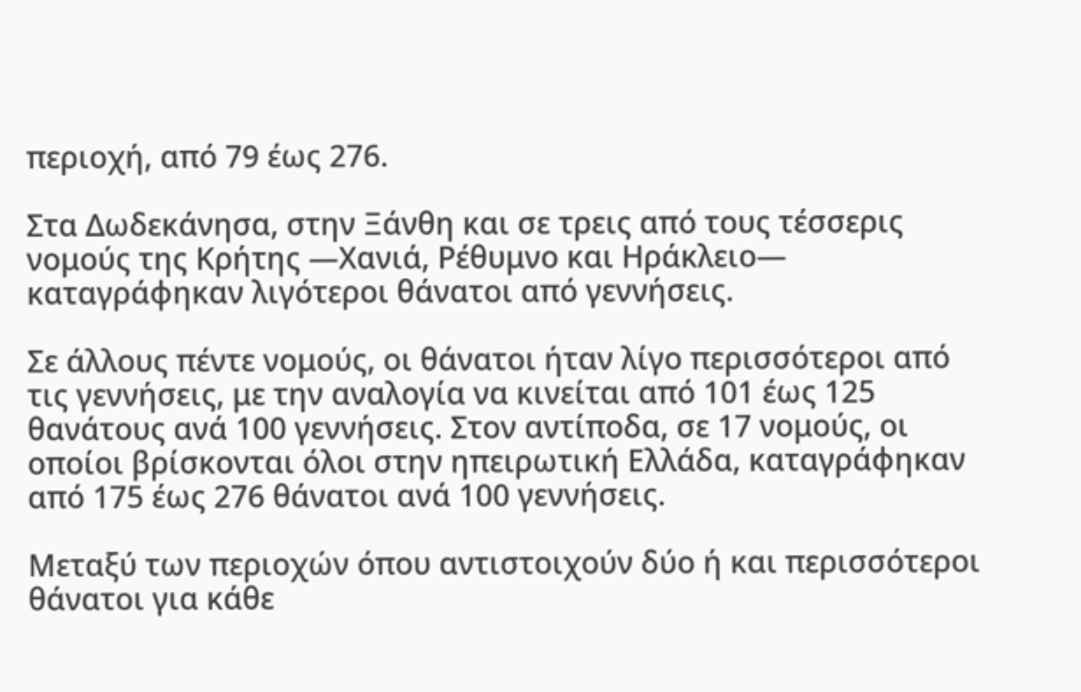περιοχή, από 79 έως 276.

Στα Δωδεκάνησα, στην Ξάνθη και σε τρεις από τους τέσσερις νομούς της Κρήτης —Χανιά, Ρέθυμνο και Ηράκλειο— καταγράφηκαν λιγότεροι θάνατοι από γεννήσεις.

Σε άλλους πέντε νομούς, οι θάνατοι ήταν λίγο περισσότεροι από τις γεννήσεις, με την αναλογία να κινείται από 101 έως 125 θανάτους ανά 100 γεννήσεις. Στον αντίποδα, σε 17 νομούς, οι οποίοι βρίσκονται όλοι στην ηπειρωτική Ελλάδα, καταγράφηκαν από 175 έως 276 θάνατοι ανά 100 γεννήσεις.

Μεταξύ των περιοχών όπου αντιστοιχούν δύο ή και περισσότεροι θάνατοι για κάθε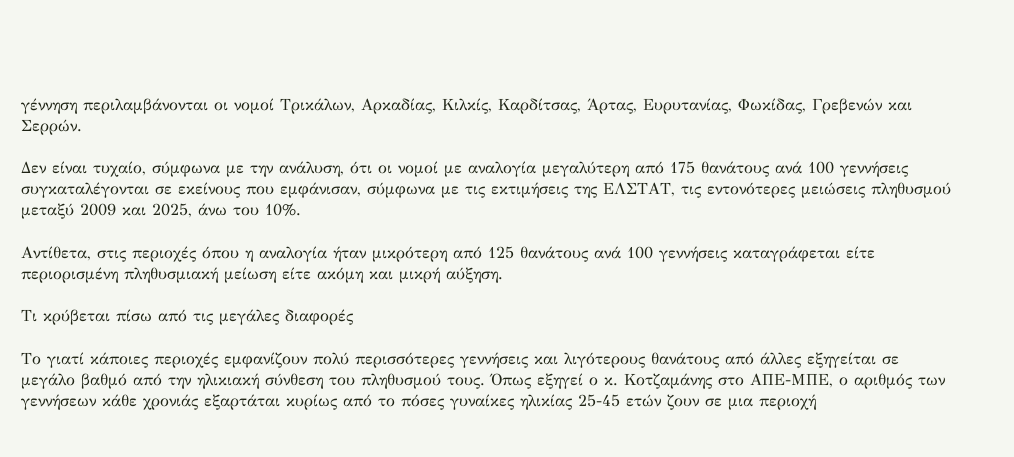γέννηση περιλαμβάνονται οι νομοί Τρικάλων, Αρκαδίας, Κιλκίς, Καρδίτσας, Άρτας, Ευρυτανίας, Φωκίδας, Γρεβενών και Σερρών.

Δεν είναι τυχαίο, σύμφωνα με την ανάλυση, ότι οι νομοί με αναλογία μεγαλύτερη από 175 θανάτους ανά 100 γεννήσεις συγκαταλέγονται σε εκείνους που εμφάνισαν, σύμφωνα με τις εκτιμήσεις της ΕΛΣΤΑΤ, τις εντονότερες μειώσεις πληθυσμού μεταξύ 2009 και 2025, άνω του 10%.

Αντίθετα, στις περιοχές όπου η αναλογία ήταν μικρότερη από 125 θανάτους ανά 100 γεννήσεις καταγράφεται είτε περιορισμένη πληθυσμιακή μείωση είτε ακόμη και μικρή αύξηση.

Τι κρύβεται πίσω από τις μεγάλες διαφορές

Το γιατί κάποιες περιοχές εμφανίζουν πολύ περισσότερες γεννήσεις και λιγότερους θανάτους από άλλες εξηγείται σε μεγάλο βαθμό από την ηλικιακή σύνθεση του πληθυσμού τους. Όπως εξηγεί ο κ. Κοτζαμάνης στο ΑΠΕ-ΜΠΕ, ο αριθμός των γεννήσεων κάθε χρονιάς εξαρτάται κυρίως από το πόσες γυναίκες ηλικίας 25-45 ετών ζουν σε μια περιοχή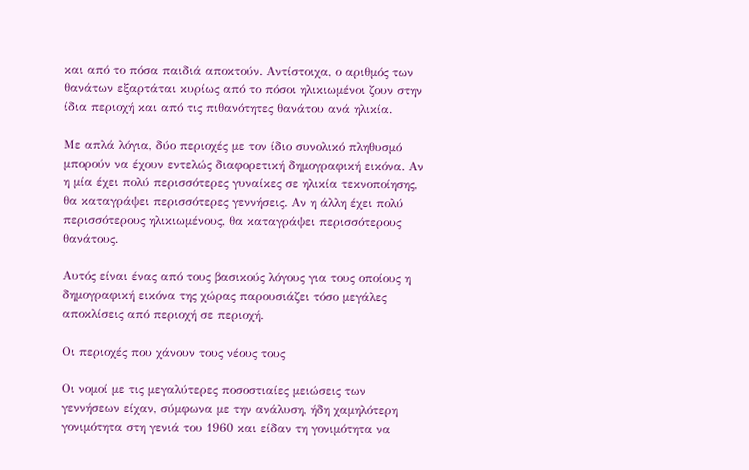και από το πόσα παιδιά αποκτούν. Αντίστοιχα, ο αριθμός των θανάτων εξαρτάται κυρίως από το πόσοι ηλικιωμένοι ζουν στην ίδια περιοχή και από τις πιθανότητες θανάτου ανά ηλικία.

Με απλά λόγια, δύο περιοχές με τον ίδιο συνολικό πληθυσμό μπορούν να έχουν εντελώς διαφορετική δημογραφική εικόνα. Αν η μία έχει πολύ περισσότερες γυναίκες σε ηλικία τεκνοποίησης, θα καταγράψει περισσότερες γεννήσεις. Αν η άλλη έχει πολύ περισσότερους ηλικιωμένους, θα καταγράψει περισσότερους θανάτους.

Αυτός είναι ένας από τους βασικούς λόγους για τους οποίους η δημογραφική εικόνα της χώρας παρουσιάζει τόσο μεγάλες αποκλίσεις από περιοχή σε περιοχή.

Οι περιοχές που χάνουν τους νέους τους

Οι νομοί με τις μεγαλύτερες ποσοστιαίες μειώσεις των γεννήσεων είχαν, σύμφωνα με την ανάλυση, ήδη χαμηλότερη γονιμότητα στη γενιά του 1960 και είδαν τη γονιμότητα να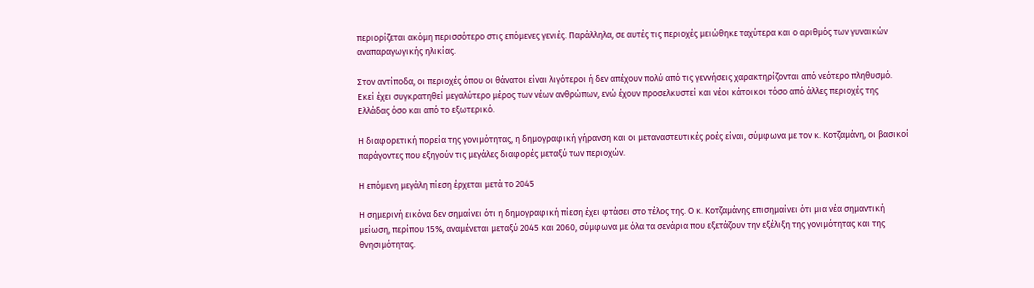περιορίζεται ακόμη περισσότερο στις επόμενες γενιές. Παράλληλα, σε αυτές τις περιοχές μειώθηκε ταχύτερα και ο αριθμός των γυναικών αναπαραγωγικής ηλικίας.

Στον αντίποδα, οι περιοχές όπου οι θάνατοι είναι λιγότεροι ή δεν απέχουν πολύ από τις γεννήσεις χαρακτηρίζονται από νεότερο πληθυσμό. Εκεί έχει συγκρατηθεί μεγαλύτερο μέρος των νέων ανθρώπων, ενώ έχουν προσελκυστεί και νέοι κάτοικοι τόσο από άλλες περιοχές της Ελλάδας όσο και από το εξωτερικό.

Η διαφορετική πορεία της γονιμότητας, η δημογραφική γήρανση και οι μεταναστευτικές ροές είναι, σύμφωνα με τον κ. Κοτζαμάνη, οι βασικοί παράγοντες που εξηγούν τις μεγάλες διαφορές μεταξύ των περιοχών.

Η επόμενη μεγάλη πίεση έρχεται μετά το 2045

Η σημερινή εικόνα δεν σημαίνει ότι η δημογραφική πίεση έχει φτάσει στο τέλος της. Ο κ. Κοτζαμάνης επισημαίνει ότι μια νέα σημαντική μείωση, περίπου 15%, αναμένεται μεταξύ 2045 και 2060, σύμφωνα με όλα τα σενάρια που εξετάζουν την εξέλιξη της γονιμότητας και της θνησιμότητας.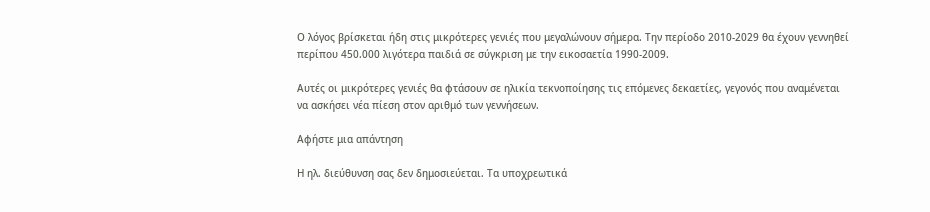Ο λόγος βρίσκεται ήδη στις μικρότερες γενιές που μεγαλώνουν σήμερα. Την περίοδο 2010-2029 θα έχουν γεννηθεί περίπου 450.000 λιγότερα παιδιά σε σύγκριση με την εικοσαετία 1990-2009.

Αυτές οι μικρότερες γενιές θα φτάσουν σε ηλικία τεκνοποίησης τις επόμενες δεκαετίες, γεγονός που αναμένεται να ασκήσει νέα πίεση στον αριθμό των γεννήσεων.

Αφήστε μια απάντηση

Η ηλ. διεύθυνση σας δεν δημοσιεύεται. Τα υποχρεωτικά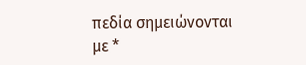πεδία σημειώνονται με *